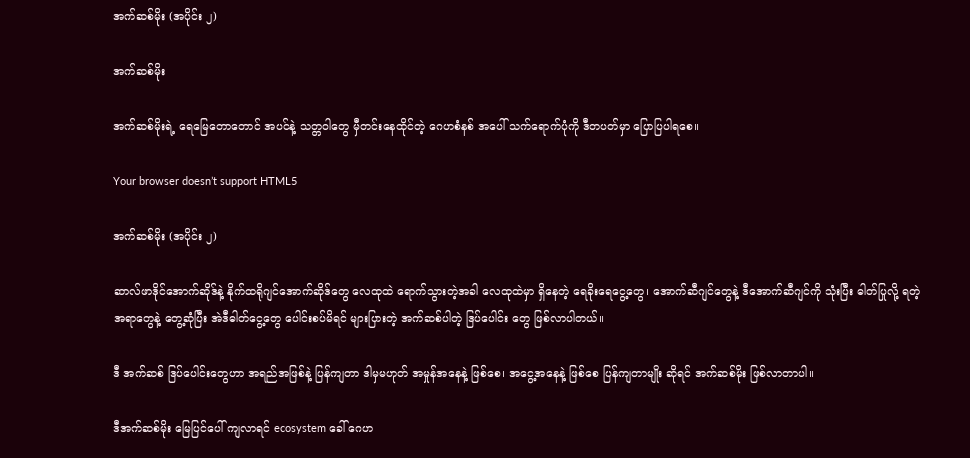အက်ဆစ်မိုး (အပိုင်း ၂)

အက်ဆစ်မိုး

အက်ဆစ်မိုးရဲ့ ရေမြေတောတောင် အပင်နဲ့ သတ္တဝါတွေ မှီတင်းနေထိုင်တဲ့ ဂေဟစံနစ် အပေါ် သက်ရောက်ပုံကို ဒီတပတ်မှာ ပြောပြပါရစေ။

Your browser doesn’t support HTML5

အက်ဆစ်မိုး (အပိုင်း ၂)

ဆာလ်ဖာဒိုင်အောက်ဆိုဒ်နဲ့ နိုက်ထရိုဂျင်အောက်ဆိုဒ်တွေ လေထုထဲ ရောက်သွားတဲ့အခါ လေထုထဲမှာ ရှိနေတဲ့ ရေခိုးရေငွေ့တွေ၊ အောက်ဆီဂျင်တွေနဲ့ ဒီအောက်ဆီဂျင်ကို သုံးပြီး ဓါတ်ပြုလို့ ရတဲ့ အရာတွေနဲ့ တွေ့ဆုံပြီး အဲဒီဓါတ်ငွေ့တွေ ပေါင်းစပ်မိရင် များပြားတဲ့ အက်ဆစ်ပါတဲ့ ဒြပ်ပေါင်း တွေ ဖြစ်လာပါတယ်။

ဒီ အက်ဆစ် ဒြပ်ပေါင်းတွေဟာ အရည်အဖြစ်နဲ့ ပြန်ကျတာ ဒါမှမဟုတ် အမှုန်အနေနဲ့ ဖြစ်စေ၊ အငွေ့အနေနဲ့ ဖြစ်စေ ပြန်ကျတာမျိုး ဆိုရင် အက်ဆစ်မိုး ဖြစ်လာတာပါ။

ဒီအက်ဆစ်မိုး မြေပြင်ပေါ် ကျလာရင် ecosystem ခေါ် ဂေဟ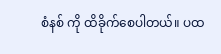စံနစ် ကို ထိခိုက်စေပါတယ်။ ပထ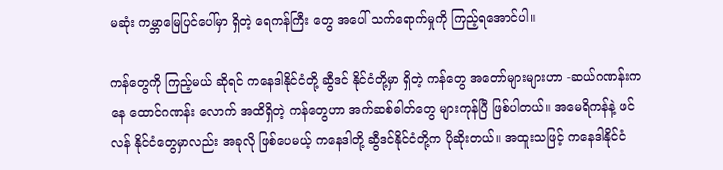မဆုံး ကမ္ဘာမြေပြင်ပေါ်မှာ ရှိတဲ့ ရေကန်ကြီး တွေ အပေါ် သက်ရောက်မှုကို ကြည့်ရအောင်ပါ။

ကန်တွေကို ကြည့်မယ် ဆိုရင် ကနေဒါနိုင်ငံတို့ ဆွီဒင် နိုင်ငံတို့မှာ ရှိတဲ့ ကန်တွေ အတော်များများဟာ -ဆယ်ဂဏန်းကနေ ထောင်ဂဏန်း လောက် အထိရှိတဲ့ ကန်တွေဟာ အက်ဆစ်ဓါတ်တွေ များကုန်ပြီ ဖြစ်ပါတယ်။ အမေရိကန်နဲ့ ဖင်လန် နိုင်ငံတွေမှာလည်း အခုလို ဖြစ်ပေမယ့် ကနေဒါတို့ ဆွီဒင်နိုင်ငံတို့က ပိုဆိုးတယ်။ အထူးသဖြင့် ကနေဒါနိုင်ငံ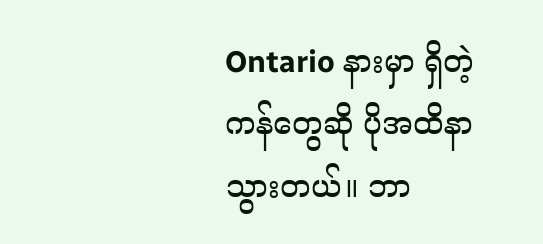Ontario နားမှာ ရှိတဲ့ ကန်တွေဆို ပိုအထိနာသွားတယ်။ ဘာ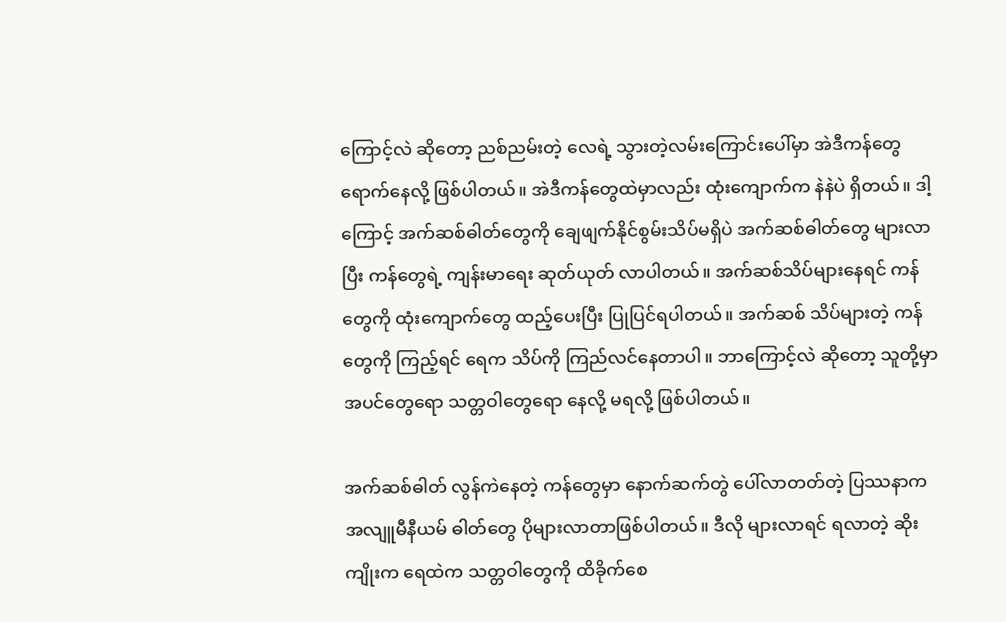ကြောင့်လဲ ဆိုတော့ ညစ်ညမ်းတဲ့ လေရဲ့ သွားတဲ့လမ်းကြောင်းပေါ်မှာ အဲဒီကန်တွေ ရောက်နေလို့ ဖြစ်ပါတယ်။ အဲဒီကန်တွေထဲမှာလည်း ထုံးကျောက်က နဲနဲပဲ ရှိတယ်။ ဒါ့ကြောင့် အက်ဆစ်ဓါတ်တွေကို ချေဖျက်နိုင်စွမ်းသိပ်မရှိပဲ အက်ဆစ်ဓါတ်တွေ များလာပြီး ကန်တွေရဲ့ ကျန်းမာရေး ဆုတ်ယုတ် လာပါတယ်။ အက်ဆစ်သိပ်များနေရင် ကန်တွေကို ထုံးကျောက်တွေ ထည့်ပေးပြီး ပြုပြင်ရပါတယ်။ အက်ဆစ် သိပ်များတဲ့ ကန်တွေကို ကြည့်ရင် ရေက သိပ်ကို ကြည်လင်နေတာပါ။ ဘာကြောင့်လဲ ဆိုတော့ သူတို့မှာ အပင်တွေရော သတ္တဝါတွေရော နေလို့ မရလို့ ဖြစ်ပါတယ်။

အက်ဆစ်ဓါတ် လွန်ကဲနေတဲ့ ကန်တွေမှာ နောက်ဆက်တွဲ ပေါ်လာတတ်တဲ့ ပြဿနာက အလျူမီနီယမ် ဓါတ်တွေ ပိုများလာတာဖြစ်ပါတယ်။ ဒီလို များလာရင် ရလာတဲ့ ဆိုးကျိုးက ရေထဲက သတ္တဝါတွေကို ထိခိုက်စေ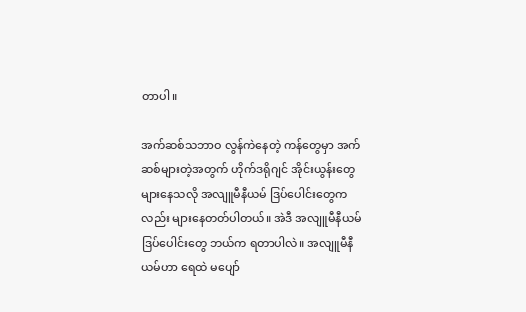တာပါ။

အက်ဆစ်သဘာဝ လွန်ကဲနေတဲ့ ကန်တွေမှာ အက်ဆစ်များတဲ့အတွက် ဟိုက်ဒရိုဂျင် အိုင်းယွန်းတွေ များနေသလို အလျူမီနီယမ် ဒြပ်ပေါင်းတွေကလည်း များနေတတ်ပါတယ်။ အဲဒီ အလျူမီနီယမ် ဒြပ်ပေါင်းတွေ ဘယ်က ရတာပါလဲ။ အလျူမီနီယမ်ဟာ ရေထဲ မပျော်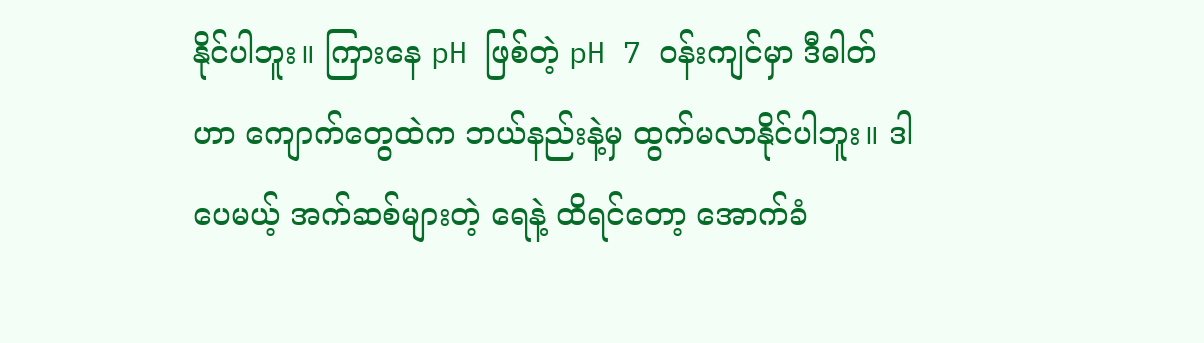နိုင်ပါဘူး။ ကြားနေ pH ဖြစ်တဲ့ pH 7 ဝန်းကျင်မှာ ဒီဓါတ်ဟာ ကျောက်တွေထဲက ဘယ်နည်းနဲ့မှ ထွက်မလာနိုင်ပါဘူး။ ဒါပေမယ့် အက်ဆစ်များတဲ့ ရေနဲ့ ထိရင်တော့ အောက်ခံ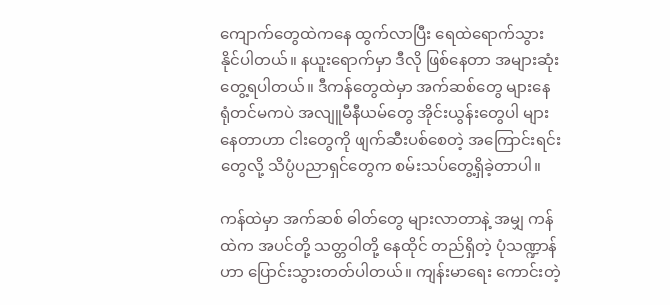ကျောက်တွေထဲကနေ ထွက်လာပြီး ရေထဲရောက်သွားနိုင်ပါတယ်။ နယူးရောက်မှာ ဒီလို ဖြစ်နေတာ အများဆုံး တွေ့ရပါတယ်။ ဒီကန်တွေထဲမှာ အက်ဆစ်တွေ များနေ ရုံတင်မကပဲ အလျူမီနီယမ်တွေ အိုင်းယွန်းတွေပါ များနေတာဟာ ငါးတွေကို ဖျက်ဆီးပစ်စေတဲ့ အကြောင်းရင်းတွေလို့ သိပ္ပံပညာရှင်တွေက စမ်းသပ်တွေ့ရှိခဲ့တာပါ။

ကန်ထဲမှာ အက်ဆစ် ဓါတ်တွေ များလာတာနဲ့ အမျှ ကန်ထဲက အပင်တို့ သတ္တဝါတို့ နေထိုင် တည်ရှိတဲ့ ပုံသဏ္ဍာန်ဟာ ပြောင်းသွားတတ်ပါတယ်။ ကျန်းမာရေး ကောင်းတဲ့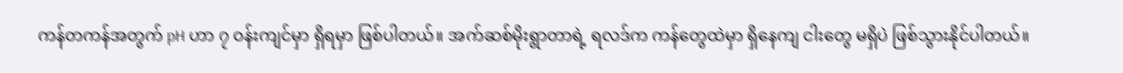ကန်တကန်အတွက် pH ဟာ ၇ ဝန်းကျင်မှာ ရှိရမှာ ဖြစ်ပါတယ်။ အက်ဆစ်မိုးရွာတာရဲ့ ရလဒ်က ကန်တွေထဲမှာ ရှိနေကျ ငါးတွေ မရှိပဲ ဖြစ်သွားနိုင်ပါတယ်။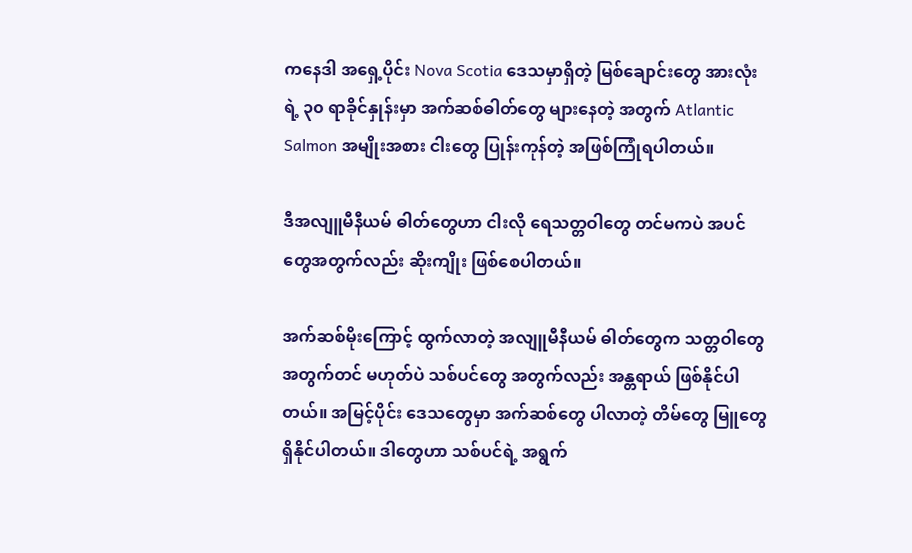ကနေဒါ အရှေ့ပိုင်း Nova Scotia ဒေသမှာရှိတဲ့ မြစ်ချောင်းတွေ အားလုံးရဲ့ ၃၀ ရာခိုင်နှုန်းမှာ အက်ဆစ်ဓါတ်တွေ များနေတဲ့ အတွက် Atlantic Salmon အမျိုးအစား ငါးတွေ ပြုန်းကုန်တဲ့ အဖြစ်ကြုံရပါတယ်။

ဒီအလျူမီနီယမ် ဓါတ်တွေဟာ ငါးလို ရေသတ္တဝါတွေ တင်မကပဲ အပင်တွေအတွက်လည်း ဆိုးကျိုး ဖြစ်စေပါတယ်။

အက်ဆစ်မိုးကြောင့် ထွက်လာတဲ့ အလျူမီနီယမ် ဓါတ်တွေက သတ္တဝါတွေ အတွက်တင် မဟုတ်ပဲ သစ်ပင်တွေ အတွက်လည်း အန္တရာယ် ဖြစ်နိုင်ပါတယ်။ အမြင့်ပိုင်း ဒေသတွေမှာ အက်ဆစ်တွေ ပါလာတဲ့ တိမ်တွေ မြူတွေ ရှိနိုင်ပါတယ်။ ဒါတွေဟာ သစ်ပင်ရဲ့ အရွက်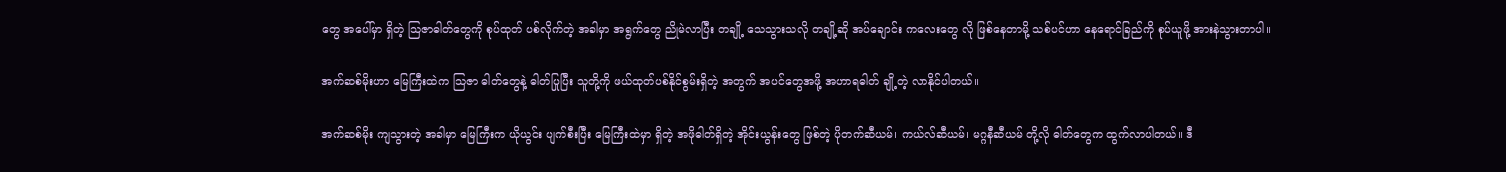တွေ အပေါ်မှာ ရှိတဲ့ သြဇာဓါတ်တွေကို စုပ်ထုတ် ပစ်လိုက်တဲ့ အခါမှာ အရွက်တွေ ညိုမဲလာပြီး တချို့ သေသွားသလို တချို့ဆို အပ်ချောင်း ကလေးတွေ လို ဖြစ်နေတာမို့ သစ်ပင်ဟာ နေရောင်ခြည်ကို စုပ်ယူဖို့ အားနဲသွားတာပါ။

အက်ဆစ်မိုးဟာ မြေကြီးထဲက သြဇာ ဓါတ်တွေနဲ့ ဓါတ်ပြုပြီး သူတို့ကို ဖယ်ထုတ်ပစ်နိုင်စွမ်းရှိတဲ့ အတွက် အပင်တွေအဖို့ အဟာရဓါတ် ချို့တဲ့ လာနိုင်ပါတယ်။

အက်ဆစ်မိုး ကျသွားတဲ့ အခါမှာ မြေကြီးက ယိုယွင်း ပျက်စီးပြီး မြေကြီးထဲမှာ ရှိတဲ့ အဖိုဓါတ်ရှိတဲ့ အိုင်းယွန်းတွေ ဖြစ်တဲ့ ပိုတက်ဆီယမ်၊ ကယ်လ်ဆီယမ်၊ မဂ္ဂနီဆီယမ် တို့လို ဓါတ်တွေက ထွက်လာပါတယ်။ ဒီ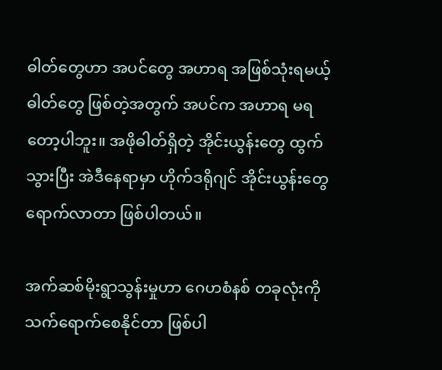ဓါတ်တွေဟာ အပင်တွေ အဟာရ အဖြစ်သုံးရမယ့် ဓါတ်တွေ ဖြစ်တဲ့အတွက် အပင်က အဟာရ မရတော့ပါဘူး။ အဖိုဓါတ်ရှိတဲ့ အိုင်းယွန်းတွေ ထွက်သွားပြီး အဲဒီနေရာမှာ ဟိုက်ဒရိုဂျင် အိုင်းယွန်းတွေ ရောက်လာတာ ဖြစ်ပါတယ်။

အက်ဆစ်မိုးရွာသွန်းမှုဟာ ဂေဟစံနစ် တခုလုံးကို သက်ရောက်စေနိုင်တာ ဖြစ်ပါ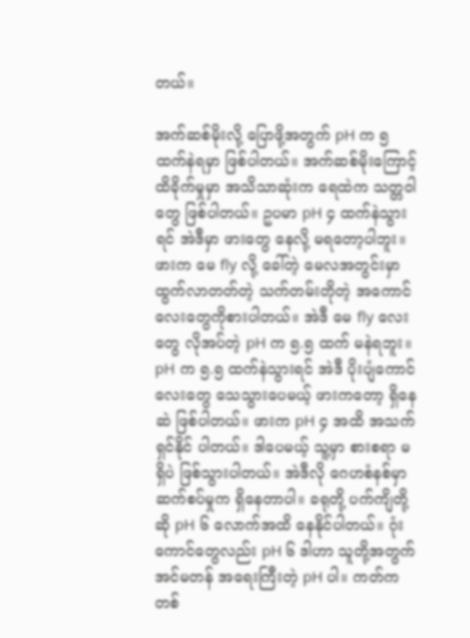တယ်။

အက်ဆစ်မိုးလို့ ပြောဖို့အတွက် pH က ၅ ထက်နဲရမှာ ဖြစ်ပါတယ်။ အက်ဆစ်မိုးကြောင့် ထိခိုက်မှုမှာ အသိသာဆုံးက ရေထဲက သတ္တဝါတွေ ဖြစ်ပါတယ်။ ဥပမာ pH ၄ ထက်နဲသွားရင် အဲဒီမှာ ဖားတွေ နေလို့ မရတော့ပါဘူး။ ဖားက မေ fly လို့ ခေါ်တဲ့ မေလအတွင်းမှာ ထွက်လာတတ်တဲ့ သက်တမ်းတိုတဲ့ အကောင်လေးတွေကိုစားပါတယ်။ အဲဒီ မေ fly လေးတွေ လိုအပ်တဲ့ pH က ၅.၅ ထက် မနဲရဘူး။ pH က ၅.၅ ထက်နဲသွားရင် အဲဒီ ပိုးပျံကောင်လေးတွေ သေသွားပေမယ့် ဖားကတော့ ရှိနေဆဲ ဖြစ်ပါတယ်။ ဖားက pH ၄ အထိ အသက်ရှင်နိုင် ပါတယ်။ ဒါပေမယ့် သူ့မှာ စားစရာ မရှိပဲ ဖြစ်သွားပါတယ်။ အဲဒီလို ဂေဟစံနစ်မှာ ဆက်စပ်မှုက ရှိနေတာပါ။ ခရုတို့ ပက်ကျိတို့ ဆို pH ၆ လောက်အထိ နေနိုင်ပါတယ်။ ဂုံးကောင်တွေလည်း pH ၆ ဒါဟာ သူတို့အတွက် အင်မတန် အရေးကြီးတဲ့ pH ပါ။ ကတ်ကတစ်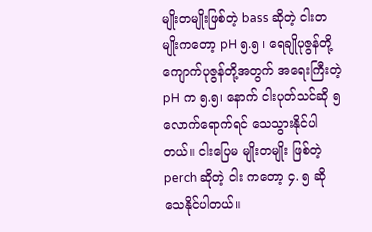မျိုးတမျိုးဖြစ်တဲ့ bass ဆိုတဲ့ ငါးတမျိုးကတော့ pH ၅.၅ ၊ ရေချိုပုဇွန်တို့ ကျောက်ပုဇွန်တို့အတွက် အရေးကြီးတဲ့ pH က ၅.၅၊ နောက် ငါးပုတ်သင်ဆို ၅ လောက်ရောက်ရင် သေသွားနိုင်ပါတယ်။ ငါးပြေမ မျိုးတမျိုး ဖြစ်တဲ့ perch ဆိုတဲ့ ငါး ကတော့ ၄. ၅ ဆို သေနိုင်ပါတယ်။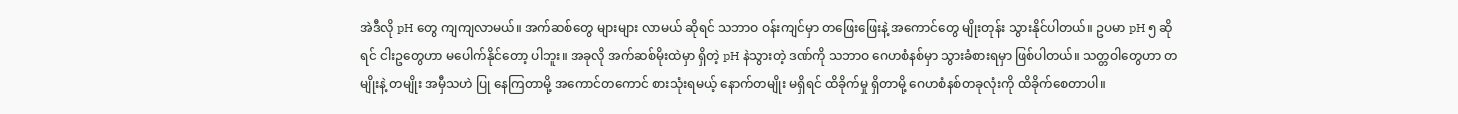အဲဒီလို pH တွေ ကျကျလာမယ်။ အက်ဆစ်တွေ များများ လာမယ် ဆိုရင် သဘာဝ ဝန်းကျင်မှာ တဖြေးဖြေးနဲ့ အကောင်တွေ မျိုးတုန်း သွားနိုင်ပါတယ်။ ဥပမာ pH ၅ ဆိုရင် ငါးဥတွေဟာ မပေါက်နိုင်တော့ ပါဘူး။ အခုလို အက်ဆစ်မိုးထဲမှာ ရှိတဲ့ pH နဲသွားတဲ့ ဒဏ်ကို သဘာဝ ဂေဟစံနစ်မှာ သွားခံစားရမှာ ဖြစ်ပါတယ်။ သတ္တဝါတွေဟာ တမျိုးနဲ့ တမျိုး အမှီသဟဲ ပြု နေကြတာမို့ အကောင်တကောင် စားသုံးရမယ့် နောက်တမျိုး မရှိရင် ထိခိုက်မှု ရှိတာမို့ ဂေဟစံနစ်တခုလုံးကို ထိခိုက်စေတာပါ။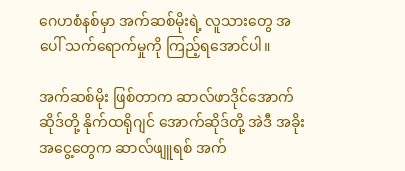ဂေဟစံနစ်မှာ အက်ဆစ်မိုးရဲ့ လူသားတွေ အပေါ် သက်ရောက်မှုကို ကြည့်ရအောင်ပါ။

အက်ဆစ်မိုး ဖြစ်တာက ဆာလ်ဖာဒိုင်အောက်ဆိုဒ်တို့ နိုက်ထရိုဂျင် အောက်ဆိုဒ်တို့ အဲဒီ အခိုးအငွေ့တွေက ဆာလ်ဖျူရစ် အက်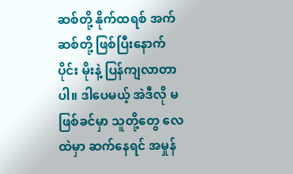ဆစ်တို့ နိုက်ထရစ် အက်ဆစ်တို့ ဖြစ်ပြီးနောက်ပိုင်း မိုးနဲ့ ပြန်ကျလာတာပါ။ ဒါပေမယ့် အဲဒီလို မဖြစ်ခင်မှာ သူတို့တွေ လေထဲမှာ ဆက်နေရင် အမှုန်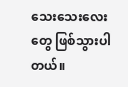သေးသေးလေးတွေ ဖြစ်သွားပါတယ်။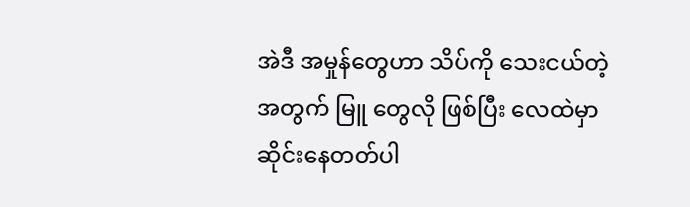အဲဒီ အမှုန်တွေဟာ သိပ်ကို သေးငယ်တဲ့ အတွက် မြူ တွေလို ဖြစ်ပြီး လေထဲမှာ ဆိုင်းနေတတ်ပါ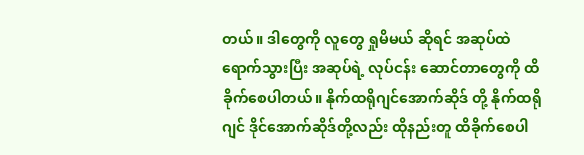တယ်။ ဒါတွေကို လူတွေ ရှုမိမယ် ဆိုရင် အဆုပ်ထဲ ရောက်သွားပြီး အဆုပ်ရဲ့ လုပ်ငန်း ဆောင်တာတွေကို ထိခိုက်စေပါတယ်။ နိုက်ထရိုဂျင်အောက်ဆိုဒ် တို့ နိုက်ထရိုဂျင် ဒိုင်အောက်ဆိုဒ်တို့လည်း ထိုနည်းတူ ထိခိုက်စေပါ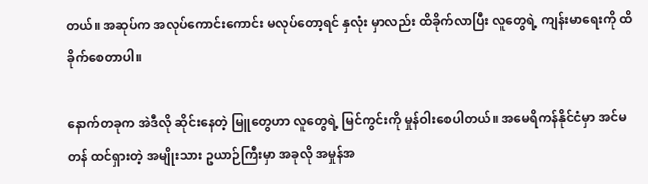တယ်။ အဆုပ်က အလုပ်ကောင်းကောင်း မလုပ်တော့ရင် နှလုံး မှာလည်း ထိခိုက်လာပြီး လူတွေရဲ့ ကျန်းမာရေးကို ထိခိုက်စေတာပါ။

နောက်တခုက အဲဒီလို ဆိုင်းနေတဲ့ မြူတွေဟာ လူတွေရဲ့ မြင်ကွင်းကို မှုန်ဝါးစေပါတယ်။ အမေရိကန်နိုင်ငံမှာ အင်မတန် ထင်ရှားတဲ့ အမျိုးသား ဥယာဉ်ကြီးမှာ အခုလို အမှုန်အ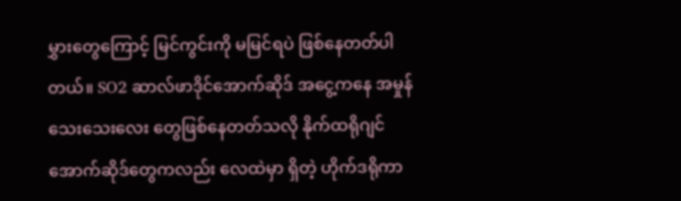မွှားတွေကြောင့် မြင်ကွင်းကို မမြင်ရပဲ ဖြစ်နေတတ်ပါတယ်။ SO2 ဆာလ်ဖာဒိုင်အောက်ဆိုဒ် အငွေ့ကနေ အမှုန်သေးသေးလေး တွေဖြစ်နေတတ်သလို နိုက်ထရိုဂျင် အောက်ဆိုဒ်တွေကလည်း လေထဲမှာ ရှိတဲ့ ဟိုက်ဒရိုကာ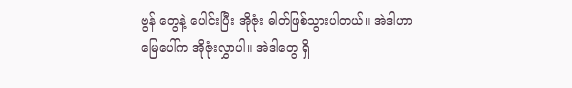ဗွန် တွေနဲ့ ပေါင်းပြီး အိုဇုံး ဓါတ်ဖြစ်သွားပါတယ်။ အဲဒါဟာ မြေပေါ်က အိုဇုံးလွှာပါ။ အဲဒါတွေ ရှိ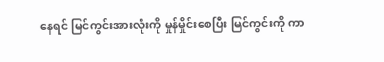နေရင် မြင်ကွင်းအားလုံးကို မှုန်မှိုင်းစေပြီး မြင်ကွင်းကို ကာ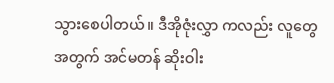သွားစေပါတယ်။ ဒီအိုဇုံးလွှာ ကလည်း လူတွေအတွက် အင်မတန် ဆိုးဝါး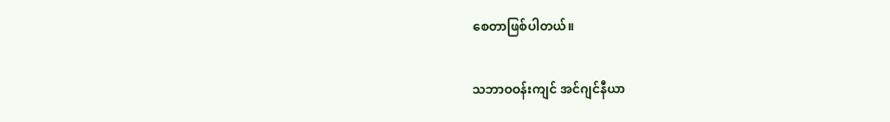စေတာဖြစ်ပါတယ်။

သဘာဝဝန်းကျင် အင်ဂျင်နီယာ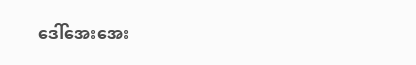ဒေါ်အေးအေး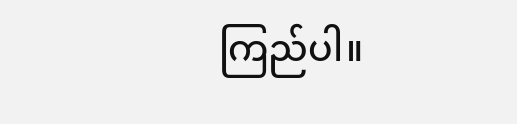ကြည်ပါ။